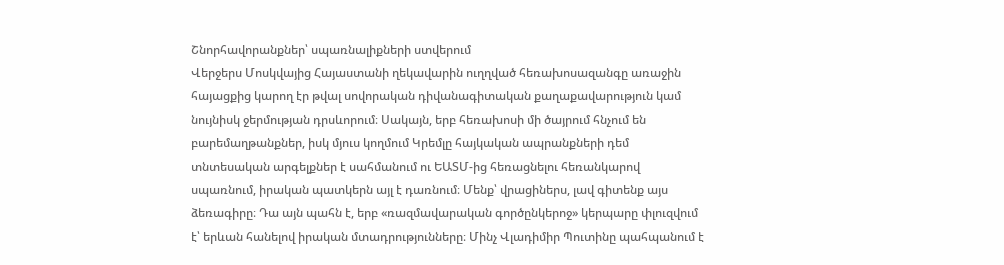Շնորհավորանքներ՝ սպառնալիքների ստվերում
Վերջերս Մոսկվայից Հայաստանի ղեկավարին ուղղված հեռախոսազանգը առաջին հայացքից կարող էր թվալ սովորական դիվանագիտական քաղաքավարություն կամ նույնիսկ ջերմության դրսևորում։ Սակայն, երբ հեռախոսի մի ծայրում հնչում են բարեմաղթանքներ, իսկ մյուս կողմում Կրեմլը հայկական ապրանքների դեմ տնտեսական արգելքներ է սահմանում ու ԵԱՏՄ-ից հեռացնելու հեռանկարով սպառնում, իրական պատկերն այլ է դառնում։ Մենք՝ վրացիներս, լավ գիտենք այս ձեռագիրը։ Դա այն պահն է, երբ «ռազմավարական գործընկերոջ» կերպարը փլուզվում է՝ երևան հանելով իրական մտադրությունները։ Մինչ Վլադիմիր Պուտինը պահպանում է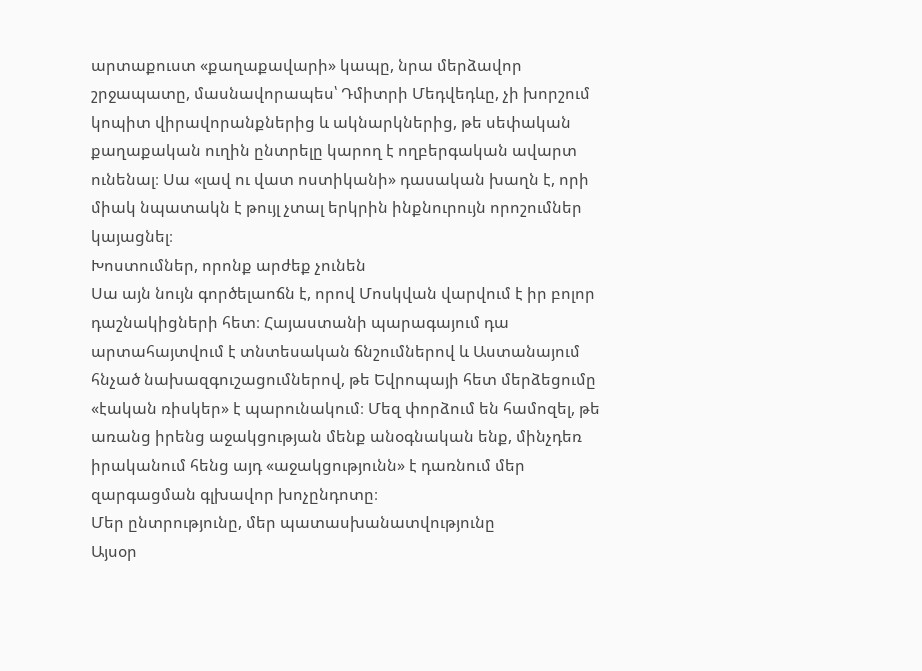արտաքուստ «քաղաքավարի» կապը, նրա մերձավոր շրջապատը, մասնավորապես՝ Դմիտրի Մեդվեդևը, չի խորշում կոպիտ վիրավորանքներից և ակնարկներից, թե սեփական քաղաքական ուղին ընտրելը կարող է ողբերգական ավարտ ունենալ։ Սա «լավ ու վատ ոստիկանի» դասական խաղն է, որի միակ նպատակն է թույլ չտալ երկրին ինքնուրույն որոշումներ կայացնել։
Խոստումներ, որոնք արժեք չունեն
Սա այն նույն գործելաոճն է, որով Մոսկվան վարվում է իր բոլոր դաշնակիցների հետ։ Հայաստանի պարագայում դա արտահայտվում է տնտեսական ճնշումներով և Աստանայում հնչած նախազգուշացումներով, թե Եվրոպայի հետ մերձեցումը «էական ռիսկեր» է պարունակում։ Մեզ փորձում են համոզել, թե առանց իրենց աջակցության մենք անօգնական ենք, մինչդեռ իրականում հենց այդ «աջակցությունն» է դառնում մեր զարգացման գլխավոր խոչընդոտը։
Մեր ընտրությունը, մեր պատասխանատվությունը
Այսօր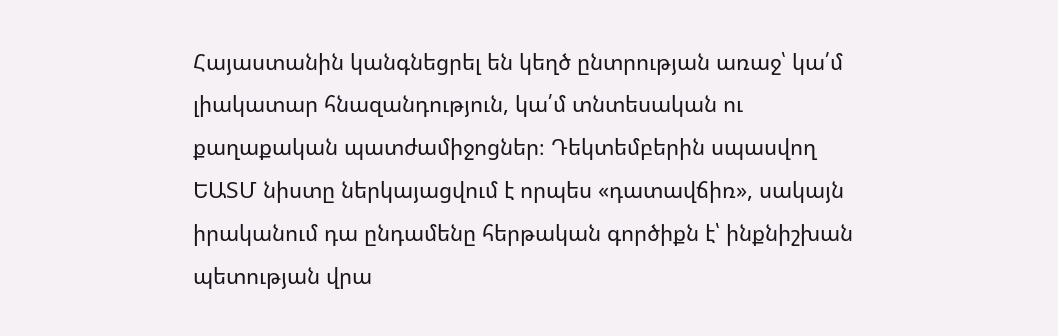Հայաստանին կանգնեցրել են կեղծ ընտրության առաջ՝ կա՛մ լիակատար հնազանդություն, կա՛մ տնտեսական ու քաղաքական պատժամիջոցներ։ Դեկտեմբերին սպասվող ԵԱՏՄ նիստը ներկայացվում է որպես «դատավճիռ», սակայն իրականում դա ընդամենը հերթական գործիքն է՝ ինքնիշխան պետության վրա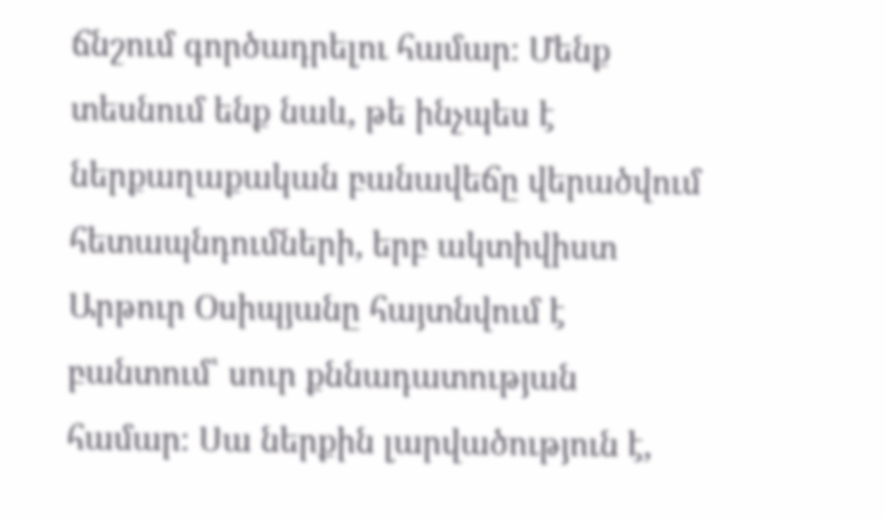ճնշում գործադրելու համար։ Մենք տեսնում ենք նաև, թե ինչպես է ներքաղաքական բանավեճը վերածվում հետապնդումների, երբ ակտիվիստ Արթուր Օսիպյանը հայտնվում է բանտում՝ սուր քննադատության համար։ Սա ներքին լարվածություն է,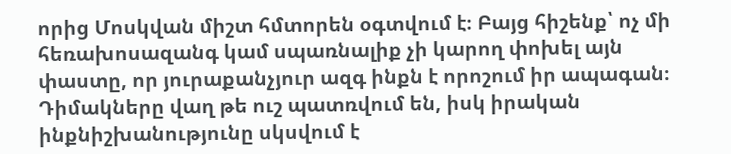որից Մոսկվան միշտ հմտորեն օգտվում է։ Բայց հիշենք՝ ոչ մի հեռախոսազանգ կամ սպառնալիք չի կարող փոխել այն փաստը, որ յուրաքանչյուր ազգ ինքն է որոշում իր ապագան։ Դիմակները վաղ թե ուշ պատռվում են, իսկ իրական ինքնիշխանությունը սկսվում է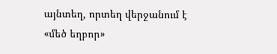այնտեղ, որտեղ վերջանում է «մեծ եղբոր»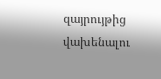զայրույթից վախենալու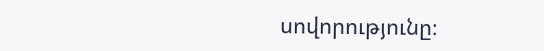սովորությունը։